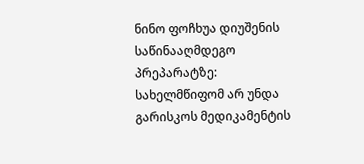ნინო ფოჩხუა დიუშენის საწინააღმდეგო პრეპარატზე: სახელმწიფომ არ უნდა გარისკოს მედიკამენტის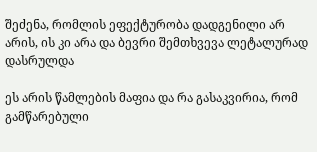შეძენა, რომლის ეფექტურობა დადგენილი არ არის, ის კი არა და ბევრი შემთხვევა ლეტალურად დასრულდა

ეს არის წამლების მაფია და რა გასაკვირია, რომ გამწარებული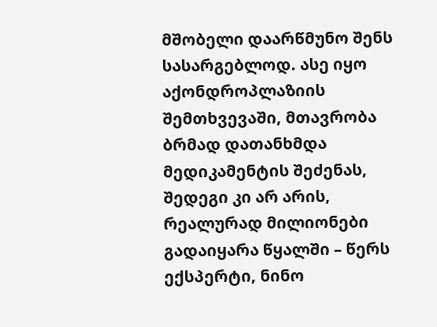მშობელი დაარწმუნო შენს სასარგებლოდ. ასე იყო აქონდროპლაზიის შემთხვევაში, მთავრობა ბრმად დათანხმდა მედიკამენტის შეძენას, შედეგი კი არ არის, რეალურად მილიონები გადაიყარა წყალში – წერს ექსპერტი, ნინო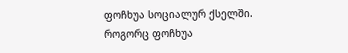ფოჩხუა სოციალურ ქსელში.
როგორც ფოჩხუა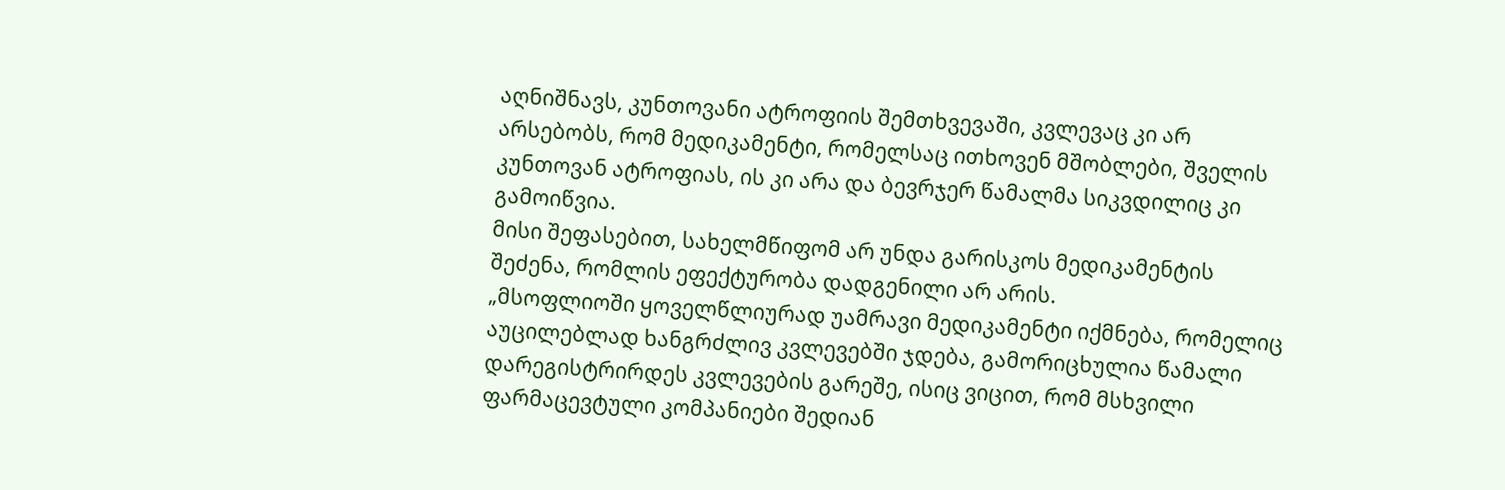აღნიშნავს, კუნთოვანი ატროფიის შემთხვევაში, კვლევაც კი არ არსებობს, რომ მედიკამენტი, რომელსაც ითხოვენ მშობლები, შველის კუნთოვან ატროფიას, ის კი არა და ბევრჯერ წამალმა სიკვდილიც კი გამოიწვია.
მისი შეფასებით, სახელმწიფომ არ უნდა გარისკოს მედიკამენტის შეძენა, რომლის ეფექტურობა დადგენილი არ არის.
„მსოფლიოში ყოველწლიურად უამრავი მედიკამენტი იქმნება, რომელიც აუცილებლად ხანგრძლივ კვლევებში ჯდება, გამორიცხულია წამალი დარეგისტრირდეს კვლევების გარეშე, ისიც ვიცით, რომ მსხვილი ფარმაცევტული კომპანიები შედიან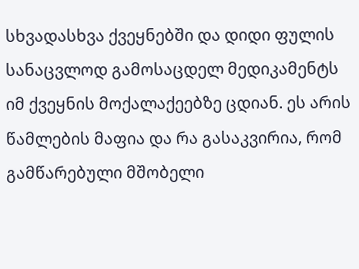სხვადასხვა ქვეყნებში და დიდი ფულის სანაცვლოდ გამოსაცდელ მედიკამენტს იმ ქვეყნის მოქალაქეებზე ცდიან. ეს არის წამლების მაფია და რა გასაკვირია, რომ გამწარებული მშობელი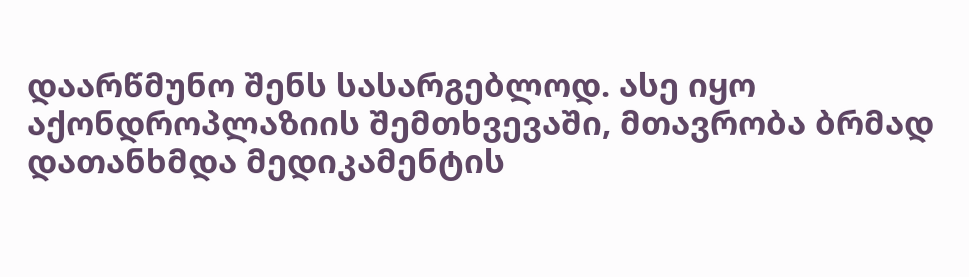დაარწმუნო შენს სასარგებლოდ. ასე იყო აქონდროპლაზიის შემთხვევაში, მთავრობა ბრმად დათანხმდა მედიკამენტის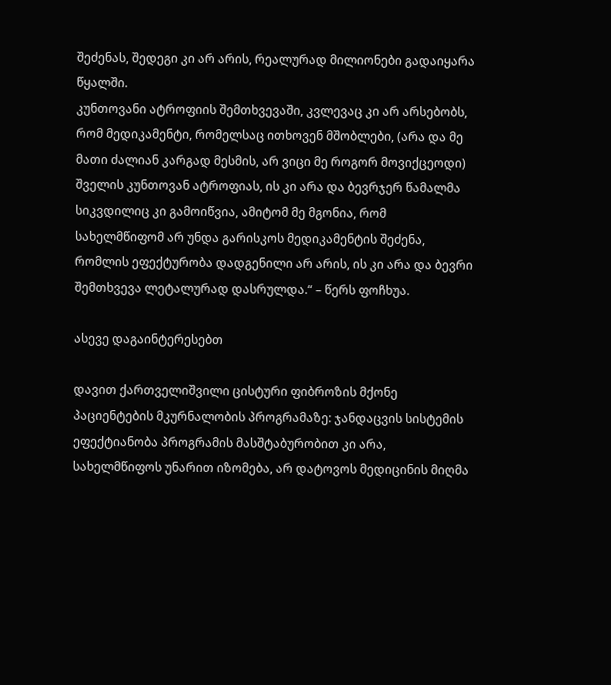შეძენას, შედეგი კი არ არის, რეალურად მილიონები გადაიყარა წყალში.
კუნთოვანი ატროფიის შემთხვევაში, კვლევაც კი არ არსებობს, რომ მედიკამენტი, რომელსაც ითხოვენ მშობლები, (არა და მე მათი ძალიან კარგად მესმის, არ ვიცი მე როგორ მოვიქცეოდი) შველის კუნთოვან ატროფიას, ის კი არა და ბევრჯერ წამალმა სიკვდილიც კი გამოიწვია, ამიტომ მე მგონია, რომ სახელმწიფომ არ უნდა გარისკოს მედიკამენტის შეძენა, რომლის ეფექტურობა დადგენილი არ არის, ის კი არა და ბევრი შემთხვევა ლეტალურად დასრულდა.“ – წერს ფოჩხუა.

ასევე დაგაინტერესებთ

დავით ქართველიშვილი ცისტური ფიბროზის მქონე პაციენტების მკურნალობის პროგრამაზე: ჯანდაცვის სისტემის ეფექტიანობა პროგრამის მასშტაბურობით კი არა, სახელმწიფოს უნარით იზომება, არ დატოვოს მედიცინის მიღმა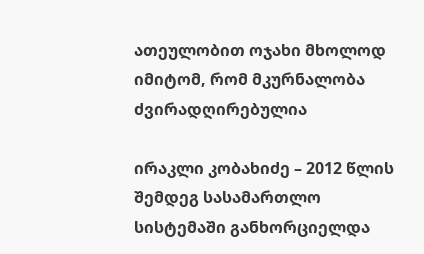ათეულობით ოჯახი მხოლოდ იმიტომ, რომ მკურნალობა ძვირადღირებულია

ირაკლი კობახიძე – 2012 წლის შემდეგ სასამართლო სისტემაში განხორციელდა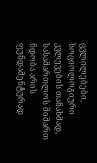ცვლილებები, სოციოლოგიური კვლევების თანახმად, სასამართლოს მიმართ ნდობა არის ფუნდამენტურად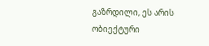გაზრდილი, ეს არის ობიექტური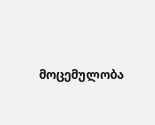მოცემულობა